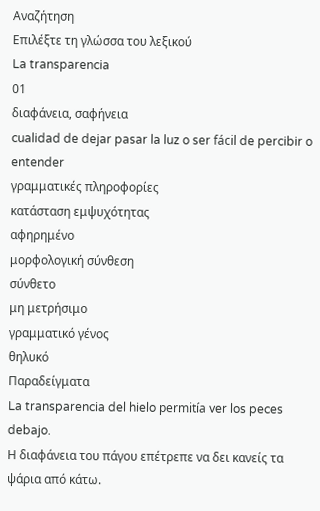Αναζήτηση
Επιλέξτε τη γλώσσα του λεξικού
La transparencia
01
διαφάνεια, σαφήνεια
cualidad de dejar pasar la luz o ser fácil de percibir o entender
γραμματικές πληροφορίες
κατάσταση εμψυχότητας
αφηρημένο
μορφολογική σύνθεση
σύνθετο
μη μετρήσιμο
γραμματικό γένος
θηλυκό
Παραδείγματα
La transparencia del hielo permitía ver los peces debajo.
Η διαφάνεια του πάγου επέτρεπε να δει κανείς τα ψάρια από κάτω.